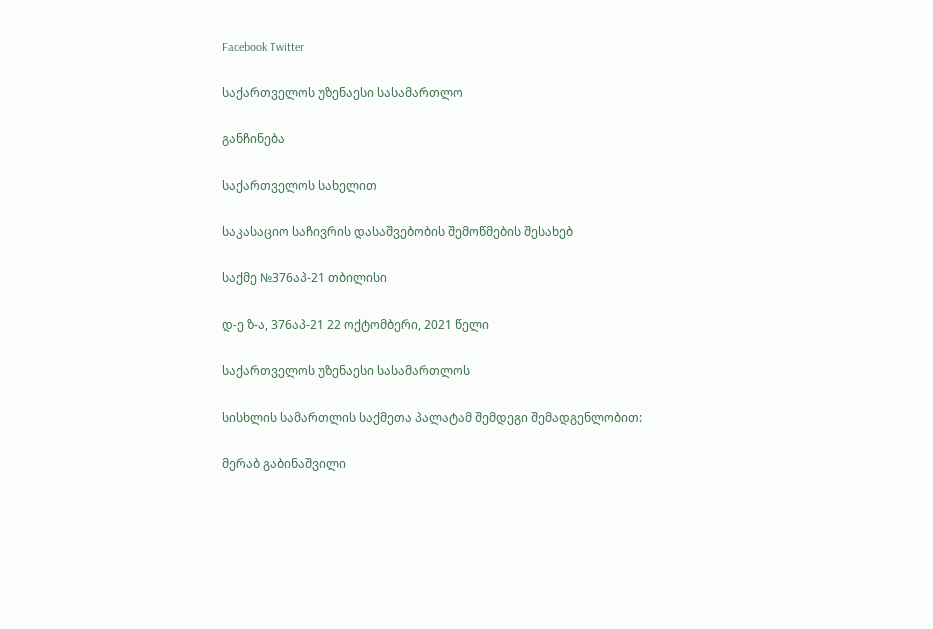Facebook Twitter

საქართველოს უზენაესი სასამართლო

განჩინება

საქართველოს სახელით

საკასაციო საჩივრის დასაშვებობის შემოწმების შესახებ

საქმე №376აპ-21 თბილისი

დ-ე ზ-ა, 376აპ-21 22 ოქტომბერი, 2021 წელი

საქართველოს უზენაესი სასამართლოს

სისხლის სამართლის საქმეთა პალატამ შემდეგი შემადგენლობით:

მერაბ გაბინაშვილი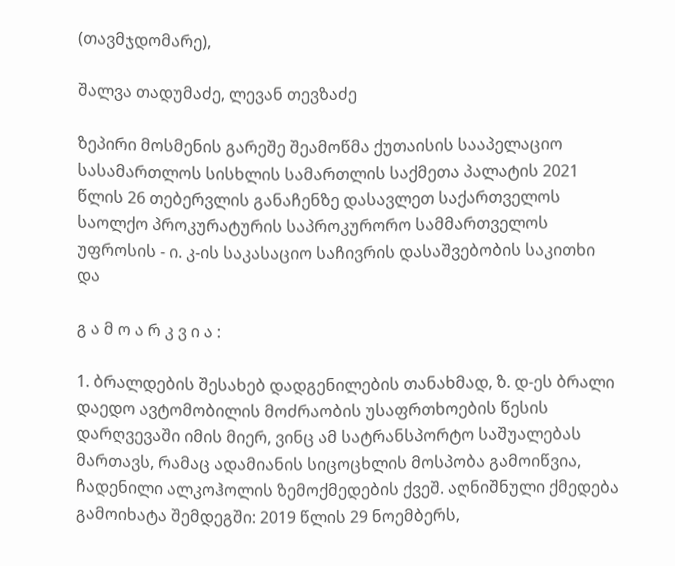(თავმჯდომარე),

შალვა თადუმაძე, ლევან თევზაძე

ზეპირი მოსმენის გარეშე შეამოწმა ქუთაისის სააპელაციო სასამართლოს სისხლის სამართლის საქმეთა პალატის 2021 წლის 26 თებერვლის განაჩენზე დასავლეთ საქართველოს საოლქო პროკურატურის საპროკურორო სამმართველოს უფროსის - ი. კ-ის საკასაციო საჩივრის დასაშვებობის საკითხი და

გ ა მ ო ა რ კ ვ ი ა :

1. ბრალდების შესახებ დადგენილების თანახმად, ზ. დ-ეს ბრალი დაედო ავტომობილის მოძრაობის უსაფრთხოების წესის დარღვევაში იმის მიერ, ვინც ამ სატრანსპორტო საშუალებას მართავს, რამაც ადამიანის სიცოცხლის მოსპობა გამოიწვია, ჩადენილი ალკოჰოლის ზემოქმედების ქვეშ. აღნიშნული ქმედება გამოიხატა შემდეგში: 2019 წლის 29 ნოემბერს,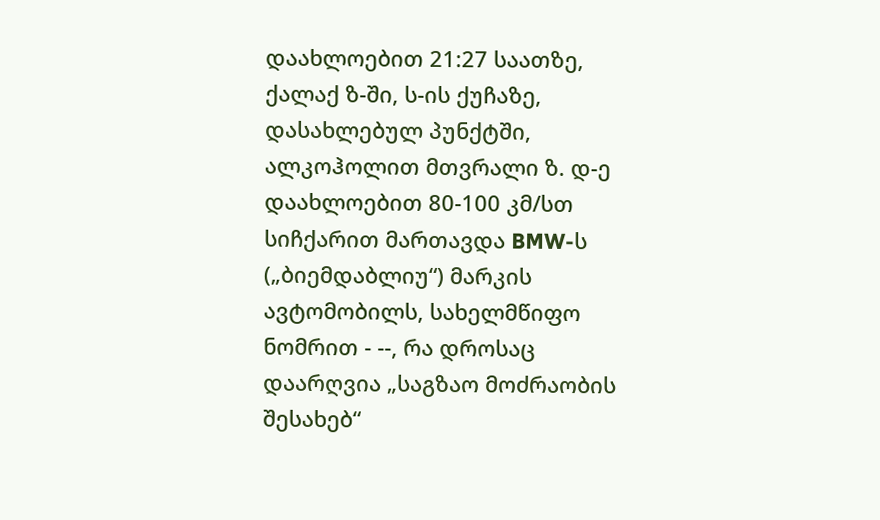დაახლოებით 21:27 საათზე, ქალაქ ზ-ში, ს-ის ქუჩაზე, დასახლებულ პუნქტში, ალკოჰოლით მთვრალი ზ. დ-ე დაახლოებით 80-100 კმ/სთ სიჩქარით მართავდა BMW-ს („ბიემდაბლიუ“) მარკის ავტომობილს, სახელმწიფო ნომრით - --, რა დროსაც დაარღვია „საგზაო მოძრაობის შესახებ“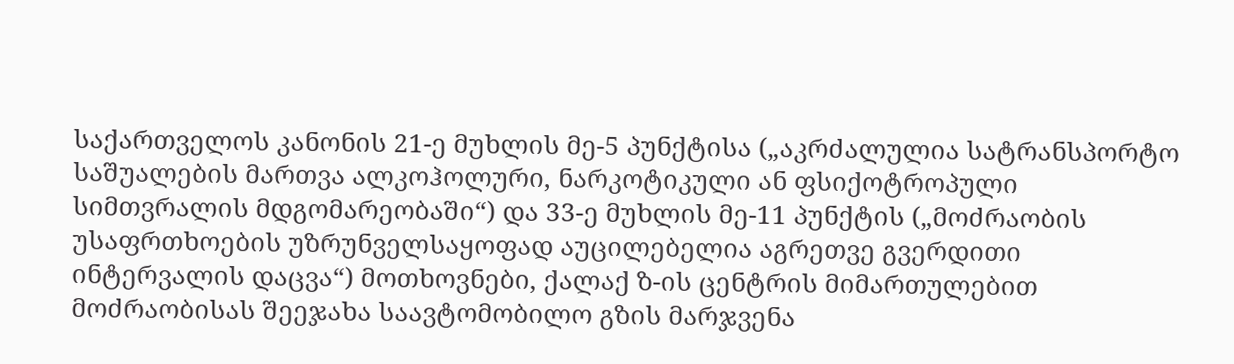საქართველოს კანონის 21-ე მუხლის მე-5 პუნქტისა („აკრძალულია სატრანსპორტო საშუალების მართვა ალკოჰოლური, ნარკოტიკული ან ფსიქოტროპული სიმთვრალის მდგომარეობაში“) და 33-ე მუხლის მე-11 პუნქტის („მოძრაობის უსაფრთხოების უზრუნველსაყოფად აუცილებელია აგრეთვე გვერდითი ინტერვალის დაცვა“) მოთხოვნები, ქალაქ ზ-ის ცენტრის მიმართულებით მოძრაობისას შეეჯახა საავტომობილო გზის მარჯვენა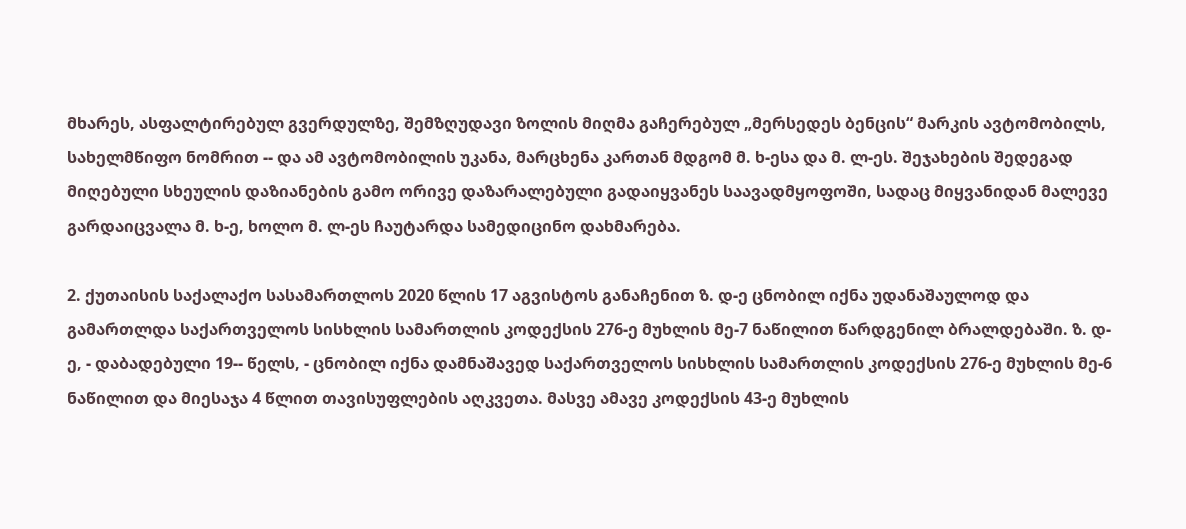მხარეს, ასფალტირებულ გვერდულზე, შემზღუდავი ზოლის მიღმა გაჩერებულ „მერსედეს ბენცის“ მარკის ავტომობილს, სახელმწიფო ნომრით -- და ამ ავტომობილის უკანა, მარცხენა კართან მდგომ მ. ხ-ესა და მ. ლ-ეს. შეჯახების შედეგად მიღებული სხეულის დაზიანების გამო ორივე დაზარალებული გადაიყვანეს საავადმყოფოში, სადაც მიყვანიდან მალევე გარდაიცვალა მ. ხ-ე, ხოლო მ. ლ-ეს ჩაუტარდა სამედიცინო დახმარება.

2. ქუთაისის საქალაქო სასამართლოს 2020 წლის 17 აგვისტოს განაჩენით ზ. დ-ე ცნობილ იქნა უდანაშაულოდ და გამართლდა საქართველოს სისხლის სამართლის კოდექსის 276-ე მუხლის მე-7 ნაწილით წარდგენილ ბრალდებაში. ზ. დ-ე, - დაბადებული 19-- წელს, - ცნობილ იქნა დამნაშავედ საქართველოს სისხლის სამართლის კოდექსის 276-ე მუხლის მე-6 ნაწილით და მიესაჯა 4 წლით თავისუფლების აღკვეთა. მასვე ამავე კოდექსის 43-ე მუხლის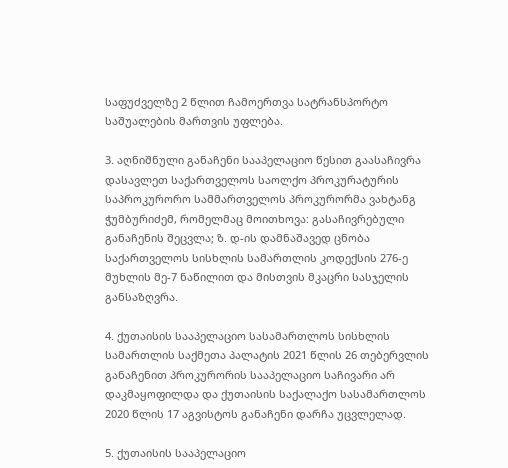საფუძველზე 2 წლით ჩამოერთვა სატრანსპორტო საშუალების მართვის უფლება.

3. აღნიშნული განაჩენი სააპელაციო წესით გაასაჩივრა დასავლეთ საქართველოს საოლქო პროკურატურის საპროკურორო სამმართველოს პროკურორმა ვახტანგ ჭუმბურიძემ, რომელმაც მოითხოვა: გასაჩივრებული განაჩენის შეცვლა; ზ. დ-ის დამნაშავედ ცნობა საქართველოს სისხლის სამართლის კოდექსის 276-ე მუხლის მე-7 ნაწილით და მისთვის მკაცრი სასჯელის განსაზღვრა.

4. ქუთაისის სააპელაციო სასამართლოს სისხლის სამართლის საქმეთა პალატის 2021 წლის 26 თებერვლის განაჩენით პროკურორის სააპელაციო საჩივარი არ დაკმაყოფილდა და ქუთაისის საქალაქო სასამართლოს 2020 წლის 17 აგვისტოს განაჩენი დარჩა უცვლელად.

5. ქუთაისის სააპელაციო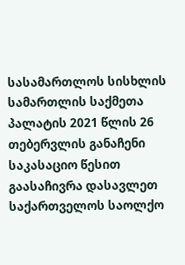სასამართლოს სისხლის სამართლის საქმეთა პალატის 2021 წლის 26 თებერვლის განაჩენი საკასაციო წესით გაასაჩივრა დასავლეთ საქართველოს საოლქო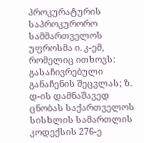პროკურატურის საპროკურორო სამმართველოს უფროსმა ი. კ-ემ, რომელიც ითხოვს: გასაჩივრებული განაჩენის შეცვლას; ზ. დ-ის დამნაშავედ ცნობას საქართველოს სისხლის სამართლის კოდექსის 276-ე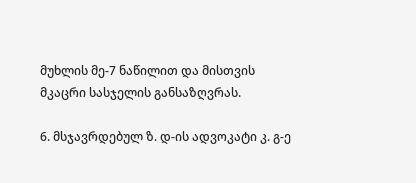მუხლის მე-7 ნაწილით და მისთვის მკაცრი სასჯელის განსაზღვრას.

6. მსჯავრდებულ ზ. დ-ის ადვოკატი კ. გ-ე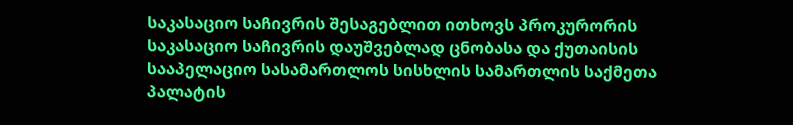საკასაციო საჩივრის შესაგებლით ითხოვს პროკურორის საკასაციო საჩივრის დაუშვებლად ცნობასა და ქუთაისის სააპელაციო სასამართლოს სისხლის სამართლის საქმეთა პალატის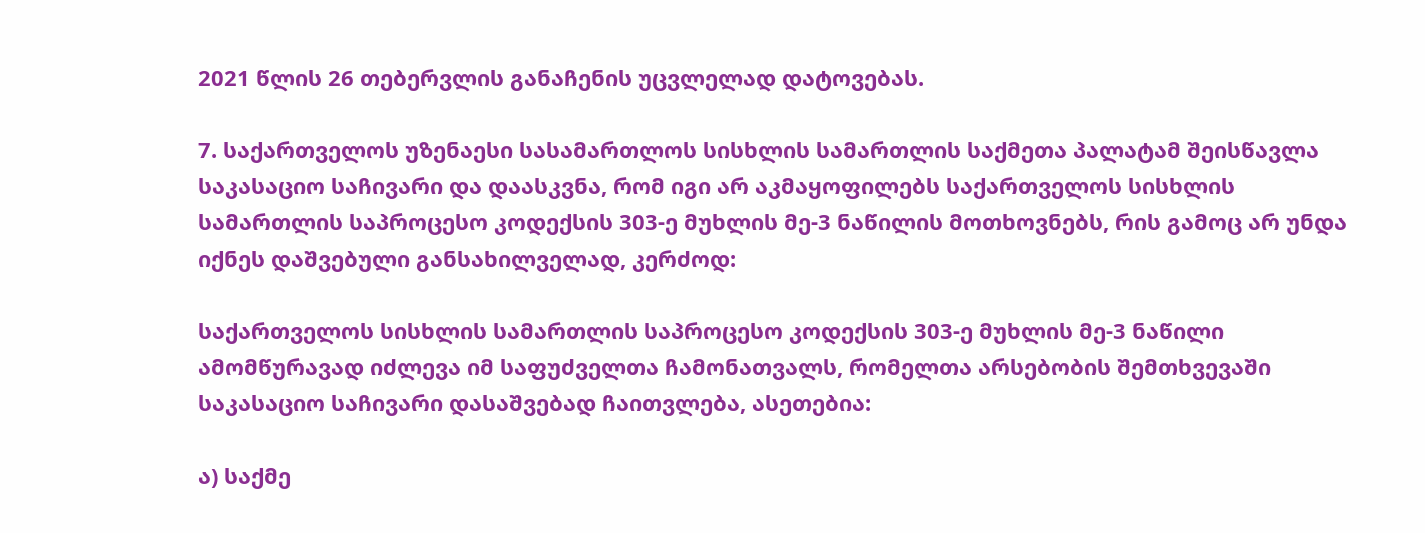2021 წლის 26 თებერვლის განაჩენის უცვლელად დატოვებას.

7. საქართველოს უზენაესი სასამართლოს სისხლის სამართლის საქმეთა პალატამ შეისწავლა საკასაციო საჩივარი და დაასკვნა, რომ იგი არ აკმაყოფილებს საქართველოს სისხლის სამართლის საპროცესო კოდექსის 303-ე მუხლის მე-3 ნაწილის მოთხოვნებს, რის გამოც არ უნდა იქნეს დაშვებული განსახილველად, კერძოდ:

საქართველოს სისხლის სამართლის საპროცესო კოდექსის 303-ე მუხლის მე-3 ნაწილი ამომწურავად იძლევა იმ საფუძველთა ჩამონათვალს, რომელთა არსებობის შემთხვევაში საკასაციო საჩივარი დასაშვებად ჩაითვლება, ასეთებია:

ა) საქმე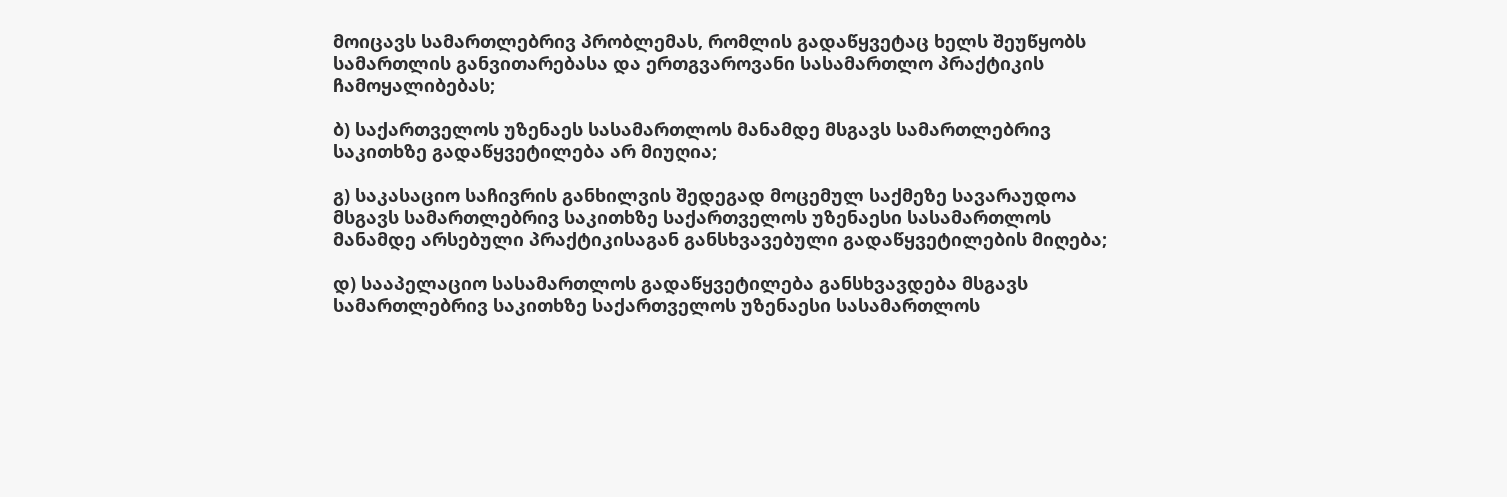მოიცავს სამართლებრივ პრობლემას, რომლის გადაწყვეტაც ხელს შეუწყობს სამართლის განვითარებასა და ერთგვაროვანი სასამართლო პრაქტიკის ჩამოყალიბებას;

ბ) საქართველოს უზენაეს სასამართლოს მანამდე მსგავს სამართლებრივ საკითხზე გადაწყვეტილება არ მიუღია;

გ) საკასაციო საჩივრის განხილვის შედეგად მოცემულ საქმეზე სავარაუდოა მსგავს სამართლებრივ საკითხზე საქართველოს უზენაესი სასამართლოს მანამდე არსებული პრაქტიკისაგან განსხვავებული გადაწყვეტილების მიღება;

დ) სააპელაციო სასამართლოს გადაწყვეტილება განსხვავდება მსგავს სამართლებრივ საკითხზე საქართველოს უზენაესი სასამართლოს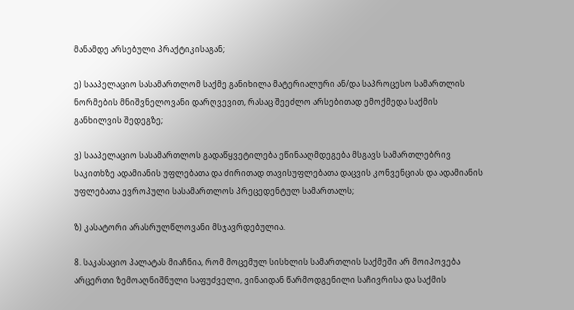მანამდე არსებული პრაქტიკისაგან;

ე) სააპელაციო სასამართლომ საქმე განიხილა მატერიალური ან/და საპროცესო სამართლის ნორმების მნიშვნელოვანი დარღვევით, რასაც შეეძლო არსებითად ემოქმედა საქმის განხილვის შედეგზე;

ვ) სააპელაციო სასამართლოს გადაწყვეტილება ეწინააღმდეგება მსგავს სამართლებრივ საკითხზე ადამიანის უფლებათა და ძირითად თავისუფლებათა დაცვის კონვენციას და ადამიანის უფლებათა ევროპული სასამართლოს პრეცედენტულ სამართალს;

ზ) კასატორი არასრულწლოვანი მსჯავრდებულია.

8. საკასაციო პალატას მიაჩნია, რომ მოცემულ სისხლის სამართლის საქმეში არ მოიპოვება არცერთი ზემოაღნიშნული საფუძველი, ვინაიდან წარმოდგენილი საჩივრისა და საქმის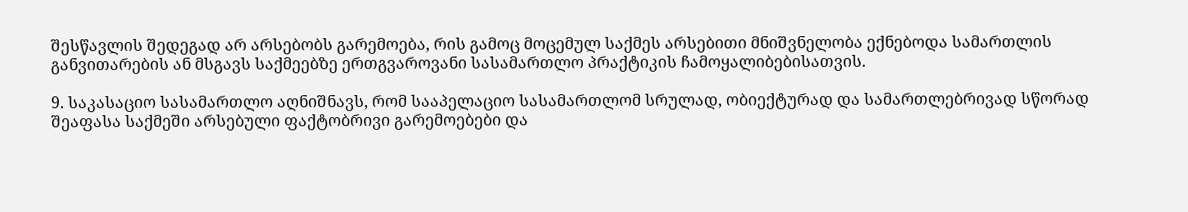შესწავლის შედეგად არ არსებობს გარემოება, რის გამოც მოცემულ საქმეს არსებითი მნიშვნელობა ექნებოდა სამართლის განვითარების ან მსგავს საქმეებზე ერთგვაროვანი სასამართლო პრაქტიკის ჩამოყალიბებისათვის.

9. საკასაციო სასამართლო აღნიშნავს, რომ სააპელაციო სასამართლომ სრულად, ობიექტურად და სამართლებრივად სწორად შეაფასა საქმეში არსებული ფაქტობრივი გარემოებები და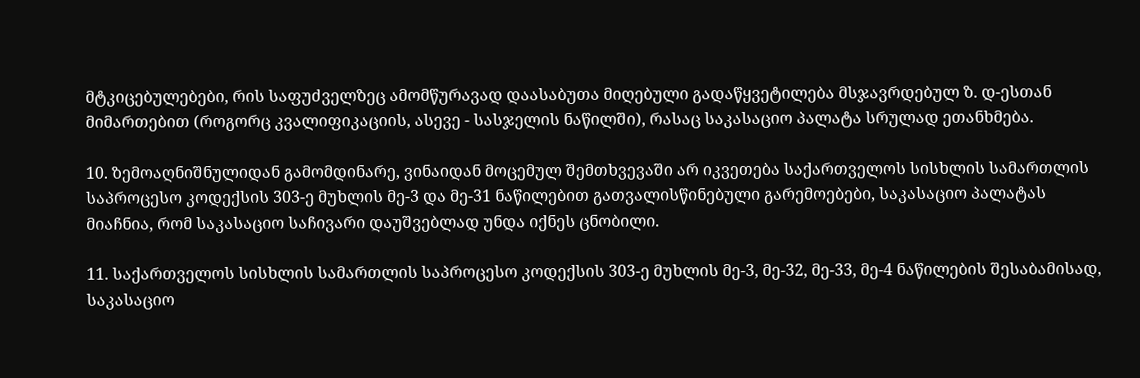მტკიცებულებები, რის საფუძველზეც ამომწურავად დაასაბუთა მიღებული გადაწყვეტილება მსჯავრდებულ ზ. დ-ესთან მიმართებით (როგორც კვალიფიკაციის, ასევე - სასჯელის ნაწილში), რასაც საკასაციო პალატა სრულად ეთანხმება.

10. ზემოაღნიშნულიდან გამომდინარე, ვინაიდან მოცემულ შემთხვევაში არ იკვეთება საქართველოს სისხლის სამართლის საპროცესო კოდექსის 303-ე მუხლის მე-3 და მე-31 ნაწილებით გათვალისწინებული გარემოებები, საკასაციო პალატას მიაჩნია, რომ საკასაციო საჩივარი დაუშვებლად უნდა იქნეს ცნობილი.

11. საქართველოს სისხლის სამართლის საპროცესო კოდექსის 303-ე მუხლის მე-3, მე-32, მე-33, მე-4 ნაწილების შესაბამისად, საკასაციო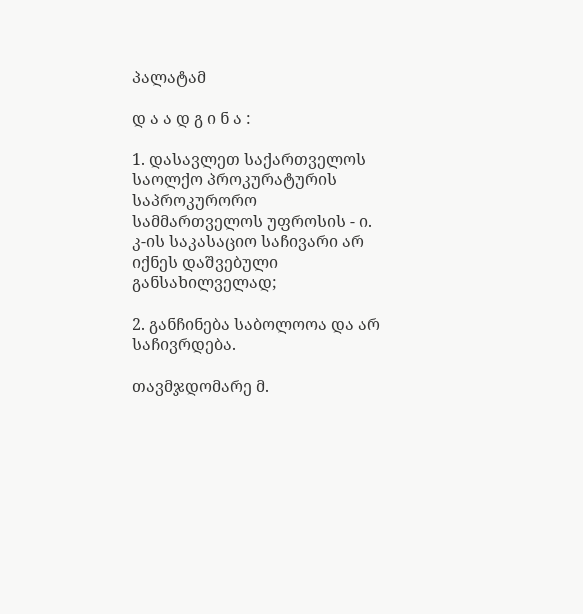პალატამ

დ ა ა დ გ ი ნ ა :

1. დასავლეთ საქართველოს საოლქო პროკურატურის საპროკურორო სამმართველოს უფროსის - ი. კ-ის საკასაციო საჩივარი არ იქნეს დაშვებული განსახილველად;

2. განჩინება საბოლოოა და არ საჩივრდება.

თავმჯდომარე მ.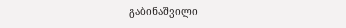გაბინაშვილი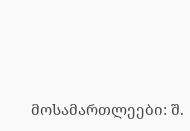მოსამართლეები: შ.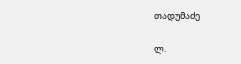თადუმაძე

ლ.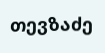თევზაძე